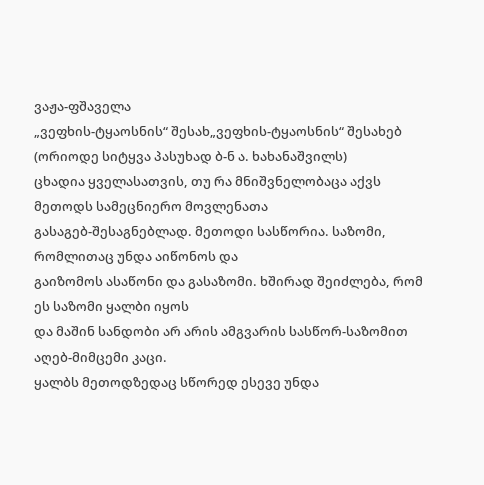ვაჟა-ფშაველა
„ვეფხის-ტყაოსნის“ შესახ„ვეფხის-ტყაოსნის“ შესახებ (ორიოდე სიტყვა პასუხად ბ-ნ ა. ხახანაშვილს)
ცხადია ყველასათვის, თუ რა მნიშვნელობაცა აქვს მეთოდს სამეცნიერო მოვლენათა
გასაგებ-შესაგნებლად. მეთოდი სასწორია. საზომი, რომლითაც უნდა აიწონოს და
გაიზომოს ასაწონი და გასაზომი. ხშირად შეიძლება, რომ ეს საზომი ყალბი იყოს
და მაშინ სანდობი არ არის ამგვარის სასწორ-საზომით აღებ-მიმცემი კაცი.
ყალბს მეთოდზედაც სწორედ ესევე უნდა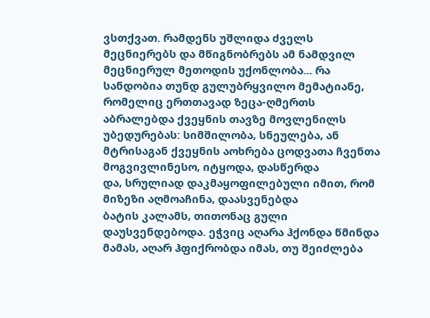ვსთქვათ. რამდენს უშლიდა ძველს
მეცნიერებს და მწიგნობრებს ამ ნამდვილ მეცნიერულ მეთოდის უქონლობა... რა
სანდობია თუნდ გულუბრყვილო მემატიანე, რომელიც ერთთავად ზეცა-ღმერთს
აბრალებდა ქვეყნის თავზე მოვლენილს უბედურებას: სიმშილობა, სნეულება, ან
მტრისაგან ქვეყნის აოხრება ცოდვათა ჩვენთა მოგვივლინესო, იტყოდა, დასწერდა
და, სრულიად დაკმაყოფილებული იმით, რომ მიზეზი აღმოაჩინა, დაასვენებდა
ბატის კალამს, თითონაც გული დაუსვენდებოდა. ეჭვიც აღარა ჰქონდა წმინდა
მამას, აღარ ჰფიქრობდა იმას, თუ შეიძლება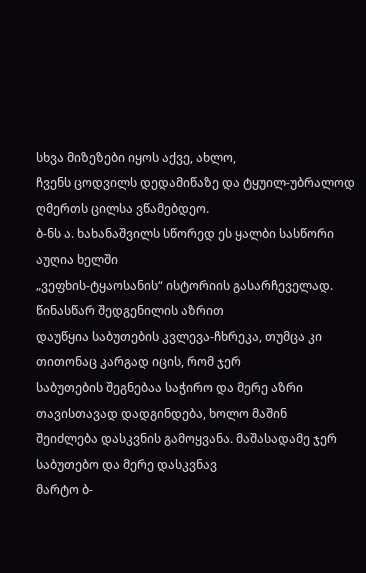სხვა მიზეზები იყოს აქვე, ახლო,
ჩვენს ცოდვილს დედამიწაზე და ტყუილ-უბრალოდ ღმერთს ცილსა ვწამებდეო.
ბ-ნს ა. ხახანაშვილს სწორედ ეს ყალბი სასწორი აუღია ხელში
„ვეფხის-ტყაოსანის“ ისტორიის გასარჩეველად. წინასწარ შედგენილის აზრით
დაუწყია საბუთების კვლევა-ჩხრეკა, თუმცა კი თითონაც კარგად იცის, რომ ჯერ
საბუთების შეგნებაა საჭირო და მერე აზრი თავისთავად დადგინდება, ხოლო მაშინ
შეიძლება დასკვნის გამოყვანა. მაშასადამე ჯერ საბუთებო და მერე დასკვნავ
მარტო ბ-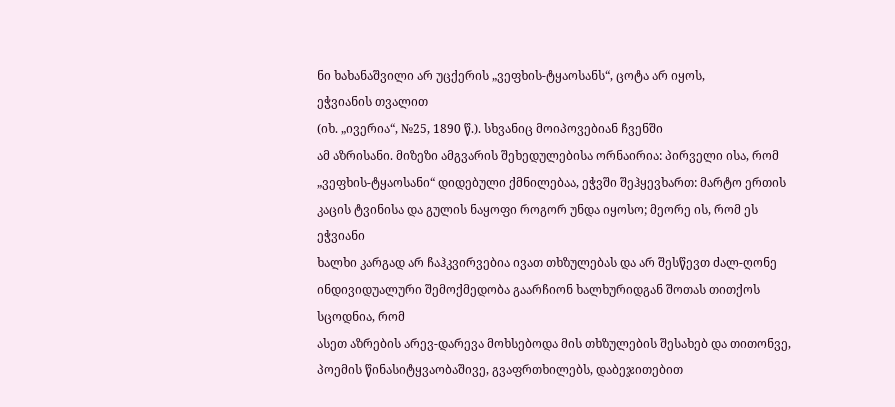ნი ხახანაშვილი არ უცქერის „ვეფხის-ტყაოსანს“, ცოტა არ იყოს,
ეჭვიანის თვალით
(იხ. „ივერია“, №25, 1890 წ.). სხვანიც მოიპოვებიან ჩვენში
ამ აზრისანი. მიზეზი ამგვარის შეხედულებისა ორნაირია: პირველი ისა, რომ
„ვეფხის-ტყაოსანი“ დიდებული ქმნილებაა, ეჭვში შეჰყევხართ: მარტო ერთის
კაცის ტვინისა და გულის ნაყოფი როგორ უნდა იყოსო; მეორე ის, რომ ეს ეჭვიანი
ხალხი კარგად არ ჩაჰკვირვებია ივათ თხზულებას და არ შესწევთ ძალ-ღონე
ინდივიდუალური შემოქმედობა გაარჩიონ ხალხურიდგან შოთას თითქოს სცოდნია, რომ
ასეთ აზრების არევ-დარევა მოხსებოდა მის თხზულების შესახებ და თითონვე,
პოემის წინასიტყვაობაშივე, გვაფრთხილებს, დაბეჯითებით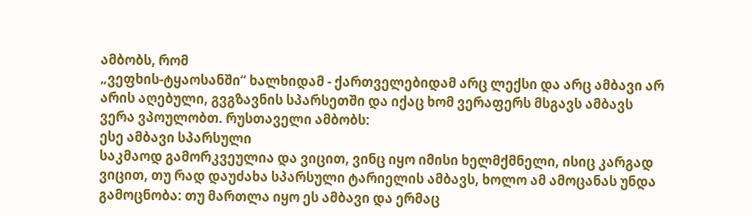ამბობს, რომ
„ვეფხის-ტყაოსანში“ ხალხიდამ - ქართველებიდამ არც ლექსი და არც ამბავი არ
არის აღებული, გვგზავნის სპარსეთში და იქაც ხომ ვერაფერს მსგავს ამბავს
ვერა ვპოულობთ. რუსთაველი ამბობს:
ესე ამბავი სპარსული
საკმაოდ გამორკვეულია და ვიცით, ვინც იყო იმისი ხელმქმნელი, ისიც კარგად
ვიცით, თუ რად დაუძახა სპარსული ტარიელის ამბავს, ხოლო ამ ამოცანას უნდა
გამოცნობა: თუ მართლა იყო ეს ამბავი და ერმაც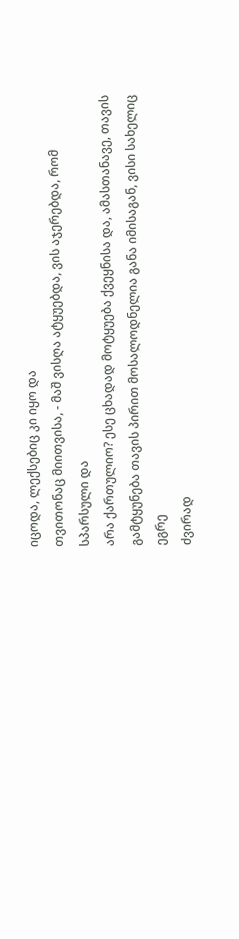იცოდა, ლექსებიც კი იყო და
თვითონაც მიითვისა, - მაშ ვისღა ატყუებდა, ვის აჯერებდა, რომ სპარსული და
არა ქართულიო? ესე ცხადად მოტყუება ქვეყნისა და, ამასთანავე, თავის
გამტყუნება თავის პირით მოსალოდნელია განა იმისაგან, ვისი სახელიც ეგრე
ძვირად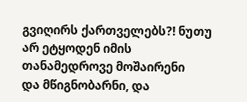გვიღირს ქართველებს?! ნუთუ არ ეტყოდენ იმის თანამედროვე მოშაირენი
და მწიგნობარნი, და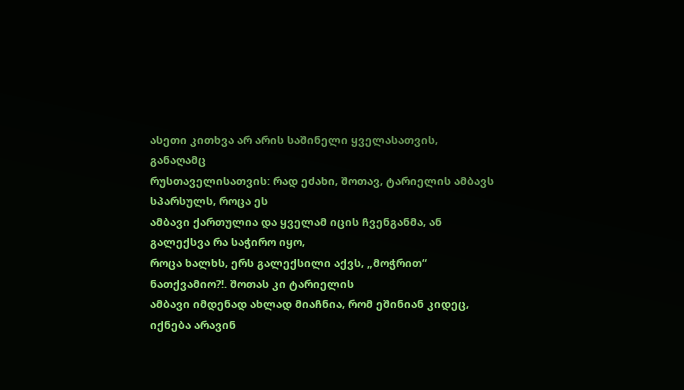ასეთი კითხვა არ არის საშინელი ყველასათვის, განაღამც
რუსთაველისათვის: რად ეძახი, შოთავ, ტარიელის ამბავს სპარსულს, როცა ეს
ამბავი ქართულია და ყველამ იცის ჩვენგანმა, ან გალექსვა რა საჭირო იყო,
როცა ხალხს, ერს გალექსილი აქვს, „მოჭრით“ ნათქვამიო?!. შოთას კი ტარიელის
ამბავი იმდენად ახლად მიაჩნია, რომ ეშინიან კიდეც, იქნება არავინ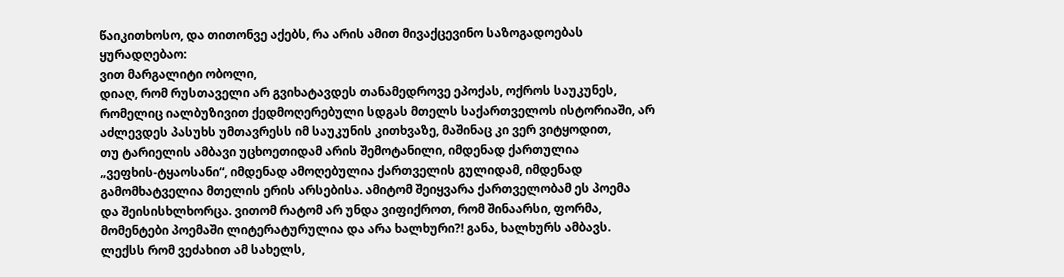წაიკითხოსო, და თითონვე აქებს, რა არის ამით მივაქცევინო საზოგადოებას
ყურადღებაო:
ვით მარგალიტი ობოლი,
დიაღ, რომ რუსთაველი არ გვიხატავდეს თანამედროვე ეპოქას, ოქროს საუკუნეს,
რომელიც იალბუზივით ქედმოღერებული სდგას მთელს საქართველოს ისტორიაში, არ
აძლევდეს პასუხს უმთავრესს იმ საუკუნის კითხვაზე, მაშინაც კი ვერ ვიტყოდით,
თუ ტარიელის ამბავი უცხოეთიდამ არის შემოტანილი, იმდენად ქართულია
„ვეფხის-ტყაოსანი“, იმდენად ამოღებულია ქართველის გულიდამ, იმდენად
გამომხატველია მთელის ერის არსებისა. ამიტომ შეიყვარა ქართველობამ ეს პოემა
და შეისისხლხორცა. ვითომ რატომ არ უნდა ვიფიქროთ, რომ შინაარსი, ფორმა,
მომენტები პოემაში ლიტერატურულია და არა ხალხური?! განა, ხალხურს ამბავს.
ლექსს რომ ვეძახით ამ სახელს,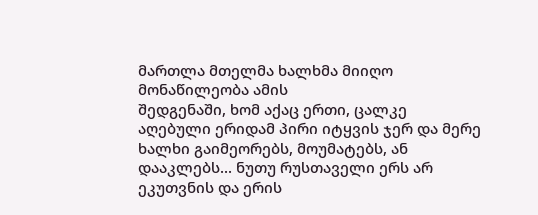მართლა მთელმა ხალხმა მიიღო მონაწილეობა ამის
შედგენაში, ხომ აქაც ერთი, ცალკე აღებული ერიდამ პირი იტყვის ჯერ და მერე
ხალხი გაიმეორებს, მოუმატებს, ან დააკლებს... ნუთუ რუსთაველი ერს არ
ეკუთვნის და ერის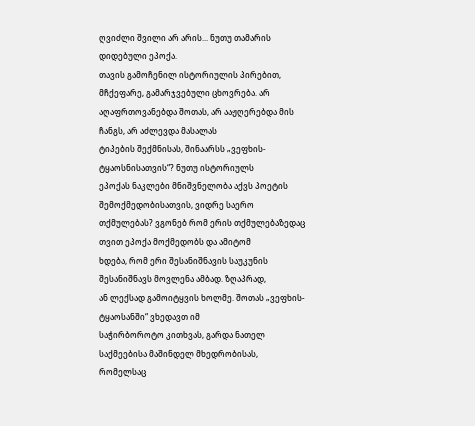ღვიძლი შვილი არ არის... ნუთუ თამარის დიდებული ეპოქა.
თავის გამოჩენილ ისტორიულის პირებით, მჩქეფარე, გამარჯვებული ცხოვრება. არ
აღაფრთოვანებდა შოთას, არ ააჟღერებდა მის ჩანგს, არ აძლევდა მასალას
ტიპების შექმნისას, შინაარსს „ვეფხის-ტყაოსნისათვის“? ნუთუ ისტორიულს
ეპოქას ნაკლები მნიშვნელობა აქვს პოეტის შემოქმედობისათვის, ვიდრე საერო
თქმულებას? ვგონებ რომ ერის თქმულებაზედაც თვით ეპოქა მოქმედობს და ამიტომ
ხდება, რომ ერი შესანიშნავის საუკუნის შესანიშნავს მოვლენა ამბად. ზღაპრად,
ან ლექსად გამოიტყვის ხოლმე. შოთას „ვეფხის-ტყაოსანში“ ვხედავთ იმ
საჭირბოროტო კითხვას, გარდა ნათელ საქმეებისა მაშინდელ მხედრობისას,
რომელსაც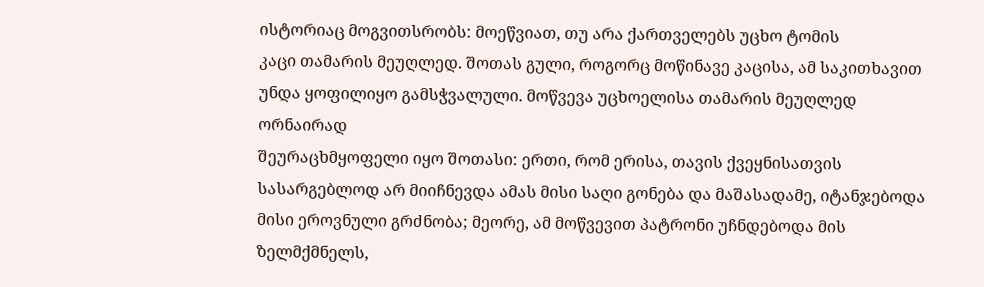ისტორიაც მოგვითსრობს: მოეწვიათ, თუ არა ქართველებს უცხო ტომის
კაცი თამარის მეუღლედ. შოთას გული, როგორც მოწინავე კაცისა, ამ საკითხავით
უნდა ყოფილიყო გამსჭვალული. მოწვევა უცხოელისა თამარის მეუღლედ ორნაირად
შეურაცხმყოფელი იყო შოთასი: ერთი, რომ ერისა, თავის ქვეყნისათვის
სასარგებლოდ არ მიიჩნევდა ამას მისი საღი გონება და მაშასადამე, იტანჯებოდა
მისი ეროვნული გრძნობა; მეორე, ამ მოწვევით პატრონი უჩნდებოდა მის
ზელმქმნელს,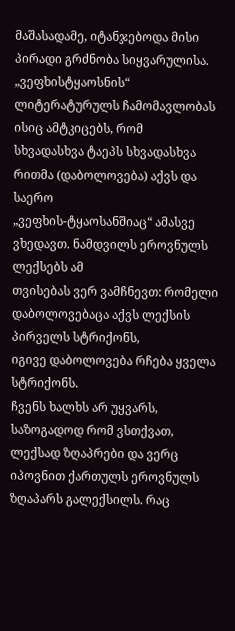მაშასადამე, იტანჯებოდა მისი პირადი გრძნობა სიყვარულისა.
„ვეფხისტყაოსნის“ ლიტერატურულს ჩამომავლობას ისიც ამტკიცებს, რომ
სხვადასხვა ტაეპს სხვადასხვა რითმა (დაბოლოვება) აქვს და საერო
„ვეფხის-ტყაოსანშიაც“ ამასვე ვხედავთ. ნამდვილს ეროვნულს ლექსებს ამ
თვისებას ვერ ვამჩნევთ: რომელი დაბოლოვებაცა აქვს ლექსის პირველს სტრიქონს,
იგივე დაბოლოვება რჩება ყველა სტრიქონს.
ჩვენს ხალხს არ უყვარს, საზოგადოდ რომ ვსთქვათ, ლექსად ზღაპრები და ვერც
იპოვნით ქართულს ეროვნულს ზღაპარს გალექსილს. რაც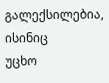გალექსილებია, ისინიც
უცხო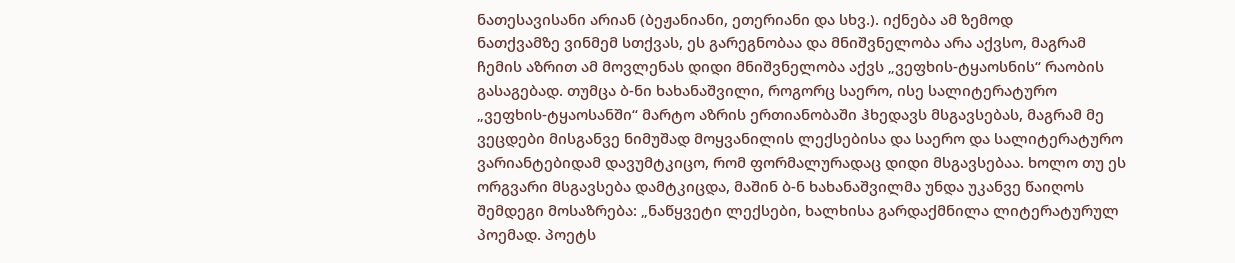ნათესავისანი არიან (ბეჟანიანი, ეთერიანი და სხვ.). იქნება ამ ზემოდ
ნათქვამზე ვინმემ სთქვას, ეს გარეგნობაა და მნიშვნელობა არა აქვსო, მაგრამ
ჩემის აზრით ამ მოვლენას დიდი მნიშვნელობა აქვს „ვეფხის-ტყაოსნის“ რაობის
გასაგებად. თუმცა ბ-ნი ხახანაშვილი, როგორც საერო, ისე სალიტერატურო
„ვეფხის-ტყაოსანში“ მარტო აზრის ერთიანობაში ჰხედავს მსგავსებას, მაგრამ მე
ვეცდები მისგანვე ნიმუშად მოყვანილის ლექსებისა და საერო და სალიტერატურო
ვარიანტებიდამ დავუმტკიცო, რომ ფორმალურადაც დიდი მსგავსებაა. ხოლო თუ ეს
ორგვარი მსგავსება დამტკიცდა, მაშინ ბ-ნ ხახანაშვილმა უნდა უკანვე წაიღოს
შემდეგი მოსაზრება: „ნაწყვეტი ლექსები, ხალხისა გარდაქმნილა ლიტერატურულ
პოემად. პოეტს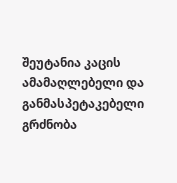შეუტანია კაცის ამამაღლებელი და განმასპეტაკებელი გრძნობა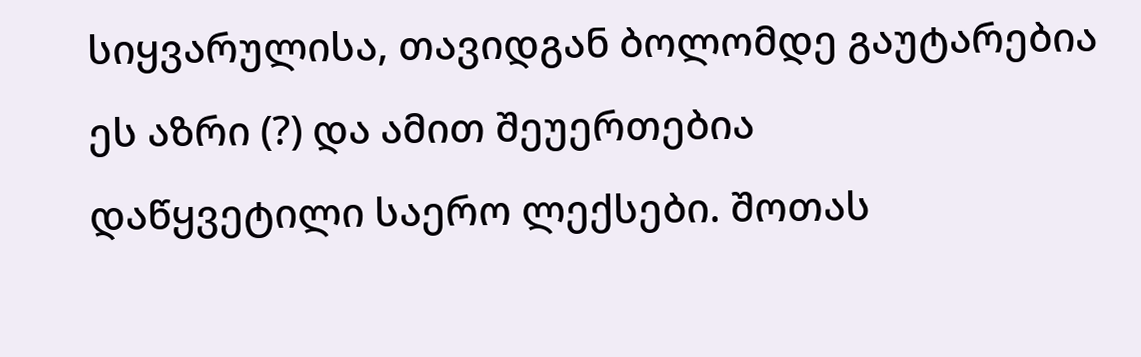სიყვარულისა, თავიდგან ბოლომდე გაუტარებია ეს აზრი (?) და ამით შეუერთებია
დაწყვეტილი საერო ლექსები. შოთას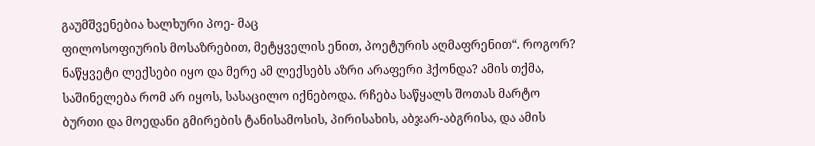გაუმშვენებია ხალხური პოე- მაც
ფილოსოფიურის მოსაზრებით, მეტყველის ენით, პოეტურის აღმაფრენით“. როგორ?
ნაწყვეტი ლექსები იყო და მერე ამ ლექსებს აზრი არაფერი ჰქონდა? ამის თქმა,
საშინელება რომ არ იყოს, სასაცილო იქნებოდა. რჩება საწყალს შოთას მარტო
ბურთი და მოედანი გმირების ტანისამოსის, პირისახის, აბჯარ-აბგრისა, და ამის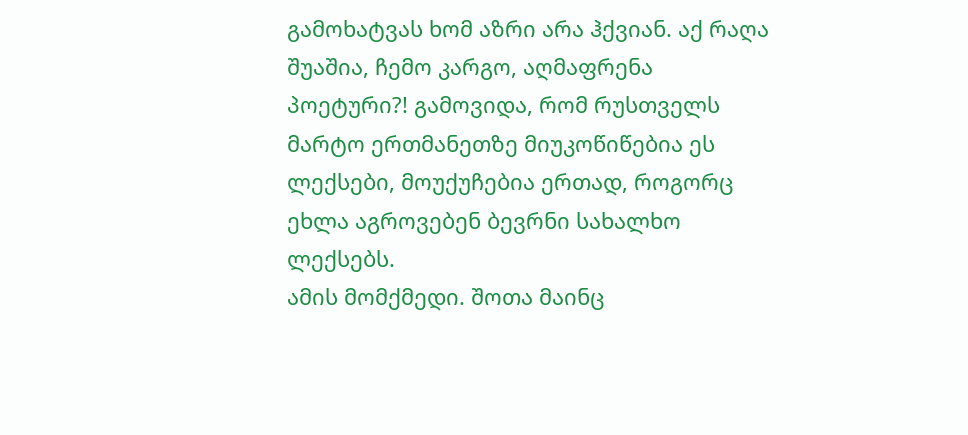გამოხატვას ხომ აზრი არა ჰქვიან. აქ რაღა შუაშია, ჩემო კარგო, აღმაფრენა
პოეტური?! გამოვიდა, რომ რუსთველს მარტო ერთმანეთზე მიუკოწიწებია ეს
ლექსები, მოუქუჩებია ერთად, როგორც ეხლა აგროვებენ ბევრნი სახალხო ლექსებს.
ამის მომქმედი. შოთა მაინც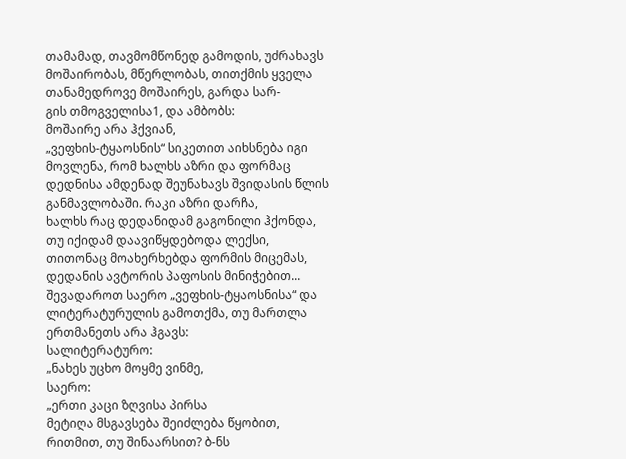თამამად, თავმომწონედ გამოდის, უძრახავს
მოშაირობას, მწერლობას, თითქმის ყველა თანამედროვე მოშაირეს, გარდა სარ-
გის თმოგველისა1, და ამბობს:
მოშაირე არა ჰქვიან,
„ვეფხის-ტყაოსნის“ სიკეთით აიხსნება იგი მოვლენა, რომ ხალხს აზრი და ფორმაც
დედნისა ამდენად შეუნახავს შვიდასის წლის განმავლობაში. რაკი აზრი დარჩა,
ხალხს რაც დედანიდამ გაგონილი ჰქონდა, თუ იქიდამ დაავიწყდებოდა ლექსი,
თითონაც მოახერხებდა ფორმის მიცემას, დედანის ავტორის პაფოსის მინიჭებით...
შევადაროთ საერო „ვეფხის-ტყაოსნისა“ და ლიტერატურულის გამოთქმა, თუ მართლა
ერთმანეთს არა ჰგავს:
სალიტერატურო:
„ნახეს უცხო მოყმე ვინმე,
საერო:
„ერთი კაცი ზღვისა პირსა
მეტიღა მსგავსება შეიძლება წყობით, რითმით, თუ შინაარსით? ბ-ნს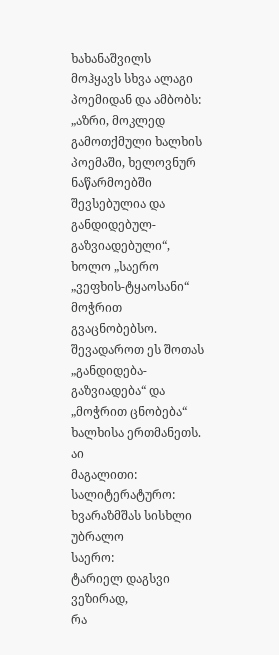ხახანაშვილს
მოჰყავს სხვა ალაგი პოემიდან და ამბობს: „აზრი, მოკლედ გამოთქმული ხალხის
პოემაში, ხელოვნურ ნაწარმოებში შევსებულია და განდიდებულ-გაზვიადებული“,
ხოლო „საერო „ვეფხის-ტყაოსანი“ მოჭრით გვაცნობებსო. შევადაროთ ეს შოთას
„განდიდება-გაზვიადება“ და „მოჭრით ცნობება“ ხალხისა ერთმანეთს. აი
მაგალითი:
სალიტერატურო:
ხვარაზმშას სისხლი უბრალო
საერო:
ტარიელ დაგსვი ვეზირად,
რა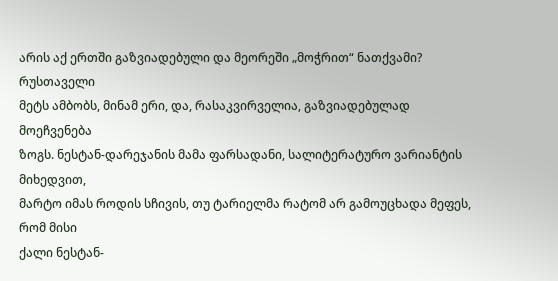არის აქ ერთში გაზვიადებული და მეორეში „მოჭრით“ ნათქვამი? რუსთაველი
მეტს ამბობს, მინამ ერი, და, რასაკვირველია, გაზვიადებულად მოეჩვენება
ზოგს. ნესტან-დარეჯანის მამა ფარსადანი, სალიტერატურო ვარიანტის მიხედვით,
მარტო იმას როდის სჩივის, თუ ტარიელმა რატომ არ გამოუცხადა მეფეს, რომ მისი
ქალი ნესტან-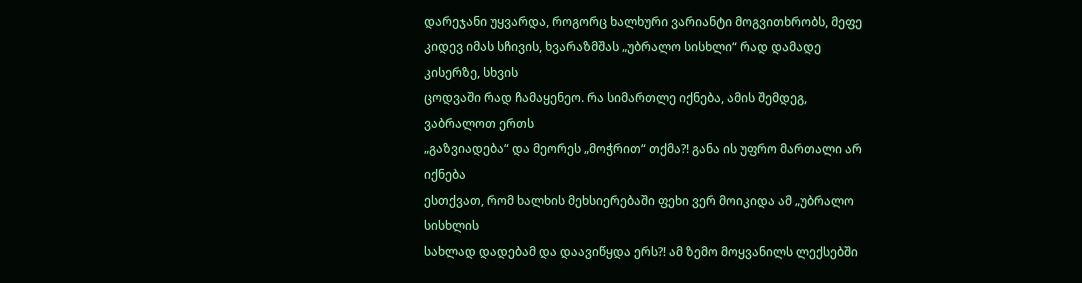დარეჯანი უყვარდა, როგორც ხალხური ვარიანტი მოგვითხრობს, მეფე
კიდევ იმას სჩივის, ხვარაზმშას „უბრალო სისხლი“ რად დამადე კისერზე, სხვის
ცოდვაში რად ჩამაყენეო. რა სიმართლე იქნება, ამის შემდეგ, ვაბრალოთ ერთს
„გაზვიადება“ და მეორეს „მოჭრით“ თქმა?! განა ის უფრო მართალი არ იქნება
ესთქვათ, რომ ხალხის მეხსიერებაში ფეხი ვერ მოიკიდა ამ „უბრალო სისხლის
სახლად დადებამ და დაავიწყდა ერს?! ამ ზემო მოყვანილს ლექსებში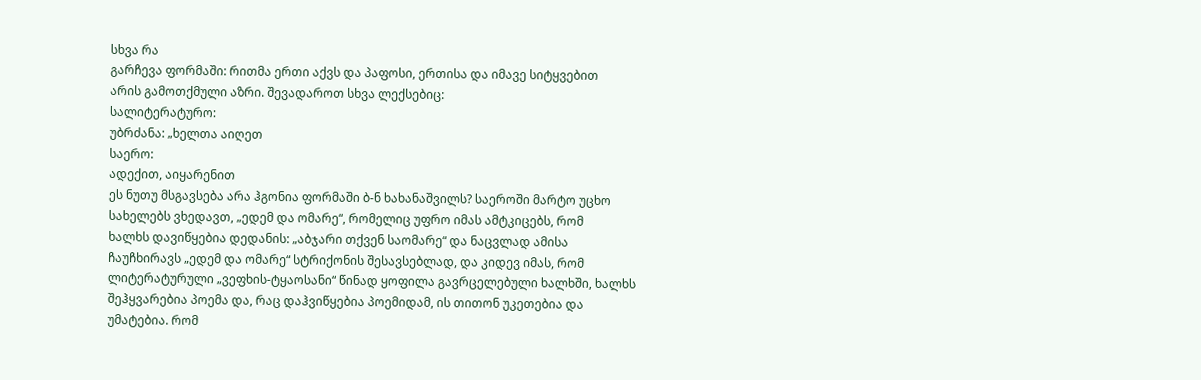სხვა რა
გარჩევა ფორმაში: რითმა ერთი აქვს და პაფოსი, ერთისა და იმავე სიტყვებით
არის გამოთქმული აზრი. შევადაროთ სხვა ლექსებიც:
სალიტერატურო:
უბრძანა: „ხელთა აიღეთ
საერო:
ადექით, აიყარენით
ეს ნუთუ მსგავსება არა ჰგონია ფორმაში ბ-ნ ხახანაშვილს? საეროში მარტო უცხო
სახელებს ვხედავთ, „ედემ და ომარე“, რომელიც უფრო იმას ამტკიცებს, რომ
ხალხს დავიწყებია დედანის: „აბჯარი თქვენ საომარე“ და ნაცვლად ამისა
ჩაუჩხირავს „ედემ და ომარე“ სტრიქონის შესავსებლად, და კიდევ იმას, რომ
ლიტერატურული „ვეფხის-ტყაოსანი“ წინად ყოფილა გავრცელებული ხალხში, ხალხს
შეჰყვარებია პოემა და, რაც დაჰვიწყებია პოემიდამ, ის თითონ უკეთებია და
უმატებია. რომ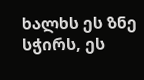ხალხს ეს ზნე სჭირს, ეს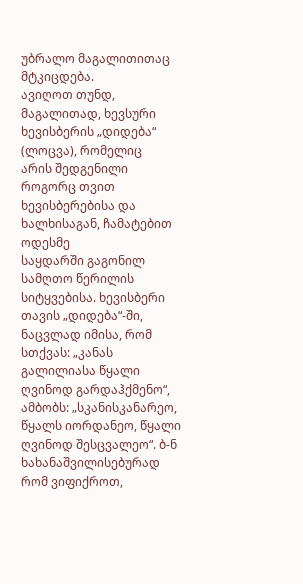უბრალო მაგალითითაც მტკიცდება.
ავიღოთ თუნდ, მაგალითად, ხევსური ხევისბერის „დიდება“ (ლოცვა), რომელიც
არის შედგენილი როგორც თვით ხევისბერებისა და ხალხისაგან, ჩამატებით ოდესმე
საყდარში გაგონილ სამღთო წერილის სიტყვებისა. ხევისბერი თავის „დიდება“-ში,
ნაცვლად იმისა, რომ სთქვას: „კანას გალილიასა წყალი ღვინოდ გარდაჰქმენო“,
ამბობს: „სკანისკანარეო, წყალს იორდანეო, წყალი ღვინოდ შესცვალეო“. ბ-ნ
ხახანაშვილისებურად რომ ვიფიქროთ,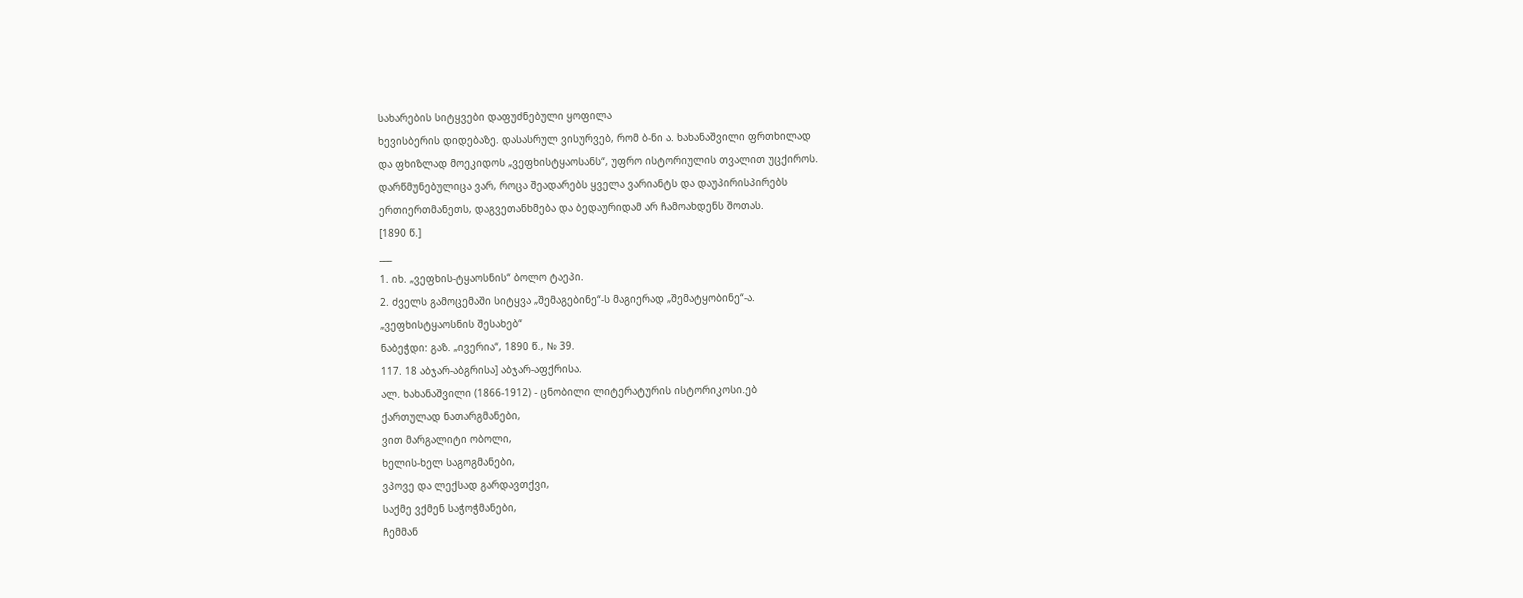სახარების სიტყვები დაფუძნებული ყოფილა
ხევისბერის დიდებაზე. დასასრულ ვისურვებ, რომ ბ-ნი ა. ხახანაშვილი ფრთხილად
და ფხიზლად მოეკიდოს „ვეფხისტყაოსანს“, უფრო ისტორიულის თვალით უცქიროს.
დარწმუნებულიცა ვარ, როცა შეადარებს ყველა ვარიანტს და დაუპირისპირებს
ერთიერთმანეთს, დაგვეთანხმება და ბედაურიდამ არ ჩამოახდენს შოთას.
[1890 წ.]
___
1. იხ. „ვეფხის-ტყაოსნის“ ბოლო ტაეპი.
2. ძველს გამოცემაში სიტყვა „შემაგებინე“-ს მაგიერად „შემატყობინე“-ა.
„ვეფხისტყაოსნის შესახებ“
ნაბეჭდი: გაზ. „ივერია“, 1890 წ., № 39.
117. 18 აბჯარ-აბგრისა] აბჯარ-აფქრისა.
ალ. ხახანაშვილი (1866-1912) - ცნობილი ლიტერატურის ისტორიკოსი.ებ
ქართულად ნათარგმანები,
ვით მარგალიტი ობოლი,
ხელის-ხელ საგოგმანები,
ვპოვე და ლექსად გარდავთქვი,
საქმე ვქმენ საჭოჭმანები,
ჩემმან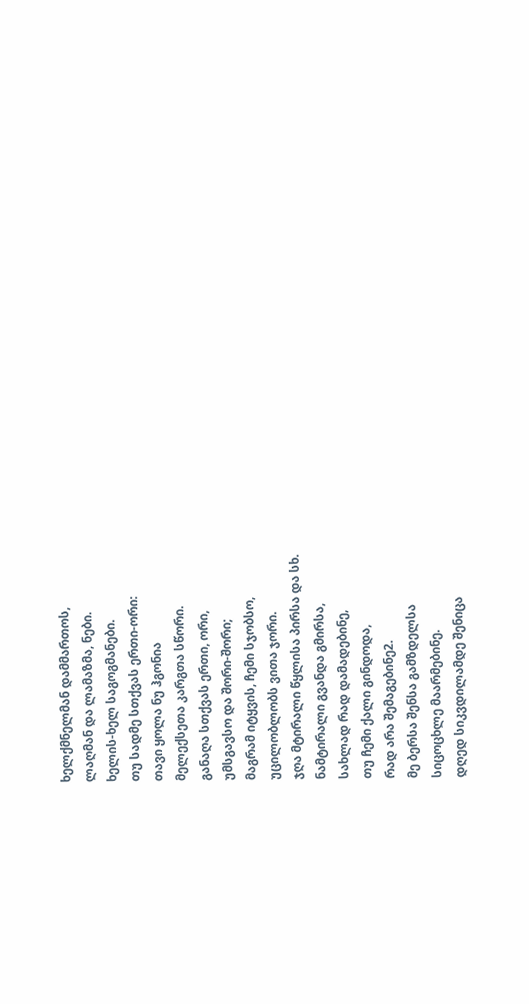ხელქმნელმან დამმართოს,
ლაღმან და ლამაზმა, ნები.
ხელის-ხელ საგოგმანები.
თუ სადმე სთქვას ერთი-ორი:
თავი ყოლა ნუ ჰგონია
მელექსეთა კარგთა სწორი.
განაღა სთქვას ერთი, ორი,
უმსგავსო და შორი-შორი;
მაგრამ იტყვის, ჩემი სჯობსო,
უცილობლობს ვითა ჯორი.
ჯღა მტირალი წყლისა პირსა და სხ.
ნამტირალი გვანდა გმირსა,
სახლად რად დამადებინე,
თუ ჩემი ქალი გინდოდა,
რად არა შემაგებინე2.
მე ბერსა შენსა გამზდელსა
სიცოცხლე მაარმებინე.
დღედ სიკვდილამდე შენიცა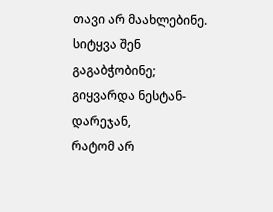თავი არ მაახლებინე.
სიტყვა შენ გაგაბჭობინე;
გიყვარდა ნესტან-დარეჯან,
რატომ არ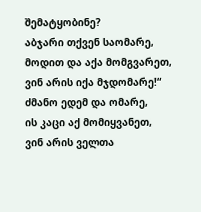შემატყობინე?
აბჯარი თქვენ საომარე,
მოდით და აქა მომგვარეთ,
ვინ არის იქა მჯდომარე!“
ძმანო ედემ და ომარე,
ის კაცი აქ მომიყვანეთ,
ვინ არის ველთა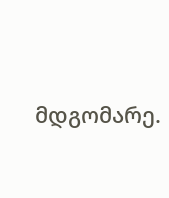მდგომარე.